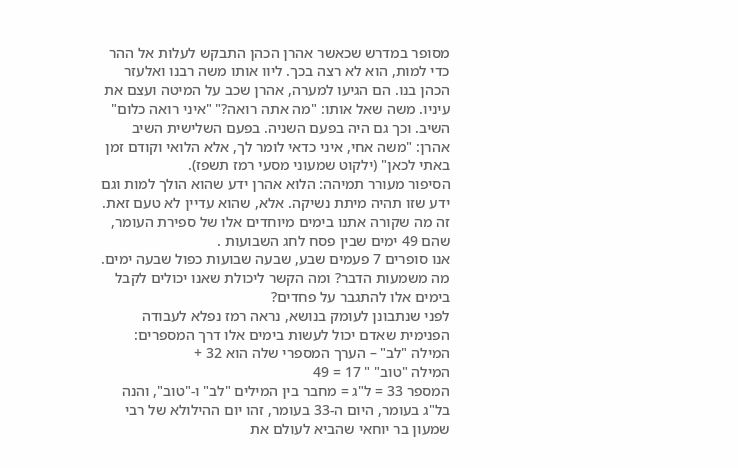מסופר במדרש שכאשר אהרן הכהן התבקש לעלות אל ההר כדי למות, הוא לא רצה בכך. ליוו אותו משה רבנו ואלעזר הכהן בנו. הם הגיעו למערה, אהרן שכב על המיטה ועצם את עיניו. משה שאל אותו: "מה אתה רואה?" "איני רואה כלום" השיב. וכך גם היה בפעם השניה. בפעם השלישית השיב אהרן: "משה אחי, איני כדאי לומר לך, אלא הלואי וקודם זמן באתי לכאן" (ילקוט שמעוני מסעי רמז תשפז).
הסיפור מעורר תמיהה: הלוא אהרן ידע שהוא הולך למות וגם ידע שזו תהיה מיתת נשיקה. אלא, שהוא עדיין לא טעם זאת.
זה מה שקורה אתנו בימים מיוחדים אלו של ספירת העומר, שהם 49 ימים שבין פסח לחג השבועות .
אנו סופרים 7 פעמים שבע, שבעה שבועות כפול שבעה ימים.
מה משמעות הדבר? ומה הקשר ליכולת שאנו יכולים לקבל בימים אלו להתגבר על פחדים?
לפני שנתבונן לעומק בנושא, נראה רמז נפלא לעבודה הפנימית שאדם יכול לעשות בימים אלו דרך המספרים:
המילה "לב" – הערך המספרי שלה הוא 32 +
המילה "טוב" " 17 = 49
המספר 33 = ל"ג = מחבר בין המילים "לב" ו-"טוב", והנה בל"ג בעומר, היום ה-33 בעומר, זהו יום ההילולא של רבי שמעון בר יוחאי שהביא לעולם את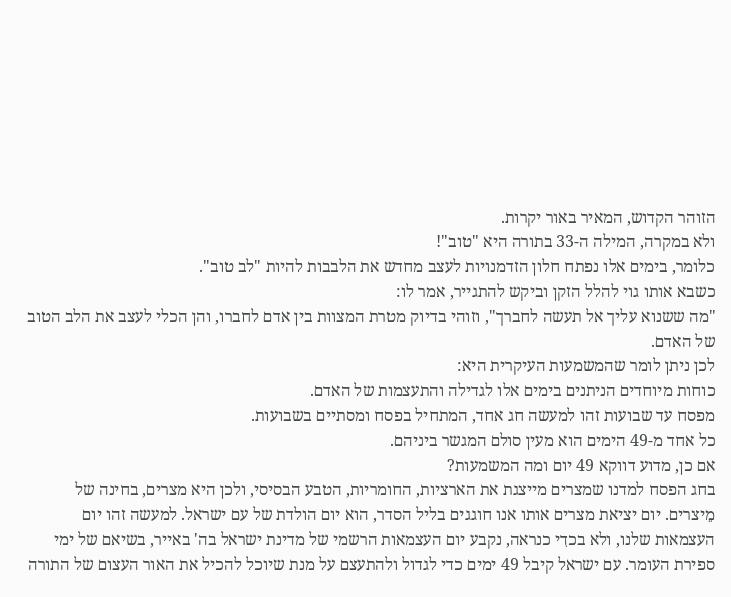הזוהר הקדוש, המאיר באור יקרות.
ולא במקרה, המילה ה-33 בתורה היא "טוב"!
כלומר, בימים אלו נפתח חלון הזדמנויות לעצב מחדש את הלבבות להיות "לב טוב".
כשבא אותו גוי להלל הזקן וביקש להתגייר, אמר לו:
"מה ששנוא עליך אל תעשה לחברך", וזוהי בדיוק מטרת המצוות בין אדם לחברו, והן הכלי לעצב את הלב הטוב של האדם.
לכן ניתן לומר שהמשמעות העיקרית היא:
כוחות מיוחדים הניתנים בימים אלו לגדילה והתעצמות של האדם.
מפסח עד שבועות זהו למעשה חג אחד, המתחיל בפסח ומסתיים בשבועות.
כל אחד מ-49 הימים הוא מעין סולם המגשר ביניהם.
אם כן, מדוע דווקא 49 יום ומה המשמעות?
בחג הפסח למדנו שמצרים מייצגת את הארציות, החומריות, הטבע הבסיסי, ולכן היא מצרים, בחינה של מֵיצרים. יום יציאת מצרים אותו אנו חוגגים בליל הסדר, הוא יום הולדת של עם ישראל. למעשה זהו יום העצמאות שלנו, ולא בכדִי כנראה, נקבע יום העצמאות הרשמי של מדינת ישראל בה' באייר, בשיאם של ימי ספירת העומר. עם ישראל קיבל 49 ימים כדי לגדול ולהתעצם על מנת שיוכל להכיל את האור העצום של התורה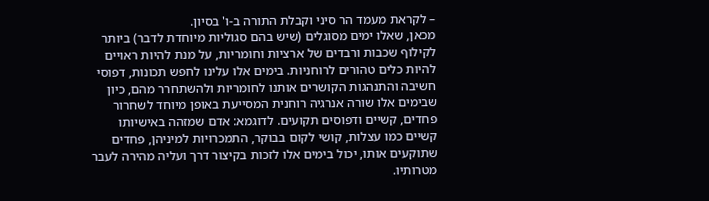– לקראת מעמד הר סיני וקבלת התורה ב-ו' בסיון.
מכאן, שאלו ימים מסוגלים (שיש בהם סגוליות מיוחדת לדבר) ביותר לקילוף שכבות ורבדים של ארציות וחומריות, על מנת להיות ראויים להיות כלים טהורים לרוחניות. בימים אלו עלינו לחפש תכונות, דפוסי חשיבה והתנהגות הקושרים אותנו לחומריות ולהשתחרר מהם, כיון שבימים אלו שורה אנרגיה רוחנית המסייעת באופן מיוחד לשחרור פחדים, קשיים ודפוסים תקועים. לדוגמא: אדם שמזהה באישיותו קשיים כמו עצלות, קושי לקום בבוקר, התמכרויות למיניהן, פחדים שתוקעים אותו, יכול בימים אלו לזכות בקיצור דרך ועליה מהירה לעבר מטרותיו.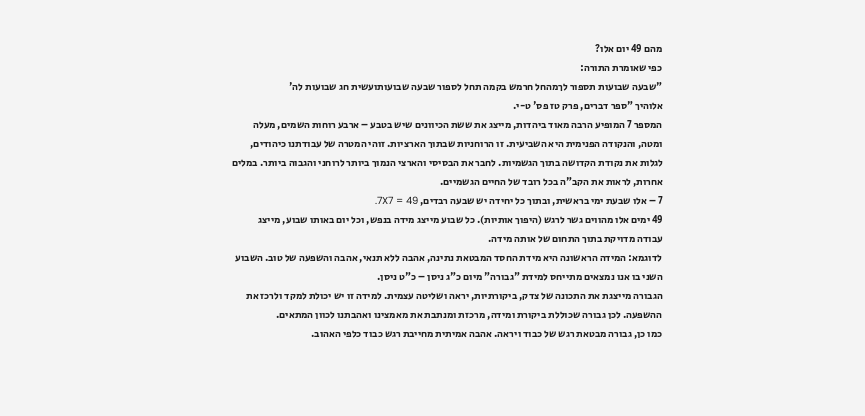מהם 49 יום אלו?
כפי שאומרת התורה:
"שבעה שבועות תספור לךמהחל חרמש בקמה תחל לספור שבעה שבועותועשית חג שבועות לה'
אלוהיך "ספר דברים, פרק טז פס' ט-י.
המספר 7 המופיע הרבה מאוד ביהדות, מייצג את ששת הכיוונים שיש בטבע – ארבע רוחות השמים, מעלה ומטה, והנקודה הפנימית היא השביעית. זו הרוחניות שבתוך הארציות. זוהי המטרה של עבודתנו כיהודים, לגלות את נקודת הקדושה בתוך הגשמיות. לחבר את הבסיסי והארצי הנמוך ביותר לרוחני והגבוה ביותר. במלים אחרות, לראות את הקב"ה בכל רובד של החיים הגשמיים.
7 – אלו שבעת ימי בראשית, ובתוך כל יחידה יש שבעה רבדים, 7X7 = 49.
49 ימים אלו מהווים גשר לרגש (היפוך אותיות). כל שבוע מייצג מידה בנפש, וכל יום באותו שבוע, מייצג עבודה מדויקת בתוך התחום של אותה מידה.
לדוגמא: המידה הראשונה היא מידת החסד המבטאת נתינה, אהבה ללא תנאי, אהבה והשפעה של טוב. השבוע השני בו אנו נמצאים מתייחס למידת "גבורה" מיום כ"ג ניסן – כ"ט ניסן.
הגבורה מייצגת את התכונה של צדק, ביקורתיות, יראה ושליטה עצמית. למידה זו יש יכולת למקד ולרכז את ההשפעה. לכן גבורה שכוללת ביקורת ומידה, מרכזת ומנתבת את מאמצינו ואהבתנו לכוון המתאים.
כמו כן, גבורה מבטאת רגש של כבוד ויראה. אהבה אמיתית מחייבת רגש כבוד כלפי האהוב.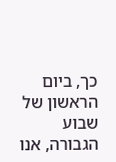כך, ביום הראשון של שבוע הגבורה, אנו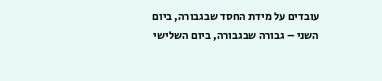עובדים על מידת החסד שבגבורה, ביום השני – גבורה שבגבורה, ביום השלישי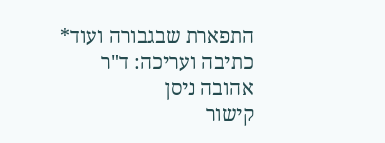התפארת שבגבורה ועוד*
כתיבה ועריכה: ד"ר אהובה ניסן
קישור